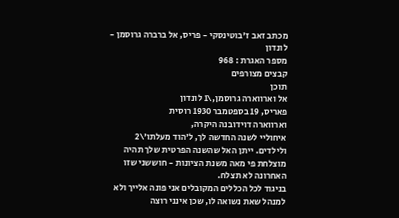מכתב זאב ז'בוטינסקי - פריס, אל ברברה גרוסמן - לונדון
מספר האגרת : 968
קבצים מצורפים
תוכן
אל וארווארה גרוסמן,\1 לונדון
פאריס, 19 בספטמבר 1930 רוסית
וארווארה דוידובנה היקרה,
איחוליי לשנה החדשה לך, ל'הוד מעלתו'\2 ולילדים. ייתן האל שהשנה הפרטית שלך תהיה מוצלחת פי מאה משנת הציונות - חוששני שזו האחרונה לא תצלח.
בניגוד לכל הכללים המקובלים אני פונה אלייך ולא למנהל שאת נשואה לו, שכן אינני רוצה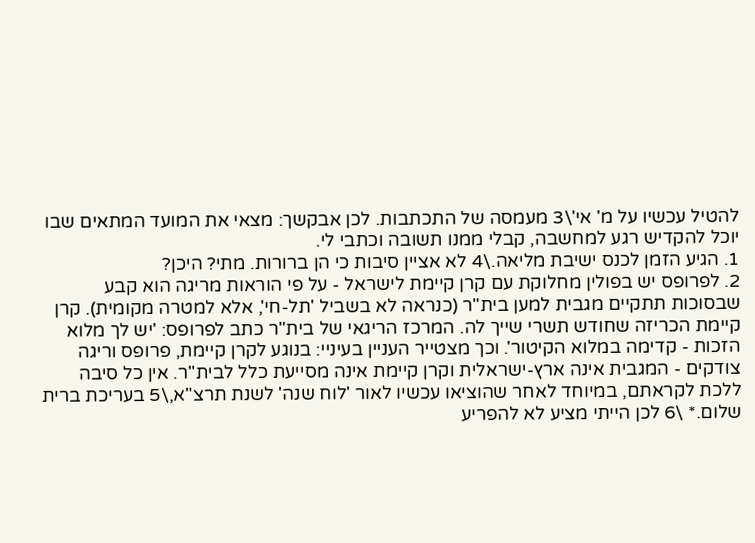להטיל עכשיו על מ' אי'\3 מעמסה של התכתבות. לכן אבקשך: מצאי את המועד המתאים שבו יוכל להקדיש רגע למחשבה, קבלי ממנו תשובה וכתבי לי.
1. הגיע הזמן לכנס ישיבת מליאה.\4 לא אציין סיבות כי הן ברורות. מתי? היכן?
2. לפרופס יש בפולין מחלוקת עם קרן קיימת לישראל - על פי הוראות מריגה הוא קבע שבסוכות תתקיים מגבית למען בית"ר (כנראה לא בשביל 'תל-חי', אלא למטרה מקומית). קרן קיימת הכריזה שחודש תשרי שייך לה. המרכז הריגאי של בית"ר כתב לפרופס: 'יש לך מלוא הזכות - קדימה במלוא הקיטור'. וכך מצטייר העניין בעיניי: בנוגע לקרן קיימת, פרופס וריגה צודקים - המגבית אינה ארץ-ישראלית וקרן קיימת אינה מסייעת כלל לבית"ר. אין כל סיבה ללכת לקראתם, במיוחד לאחר שהוציאו עכשיו לאור 'לוח שנה' לשנת תרצ"א,\5 בעריכת ברית שלום.* \6 לכן הייתי מציע לא להפריע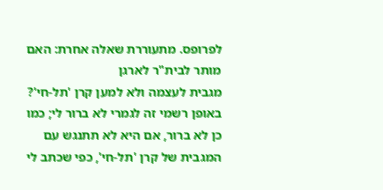לפרופס. מתעוררת שאלה אחרת: האם מותר לבית"ר לארגן
מגבית לעצמה ולא למען קרן 'תל-חי'? באופן רשמי זה לגמרי לא ברור לי; כמו כן לא ברור, אם היא לא תתנגש עם המגבית של קרן 'תל-חי', כפי שכתב לי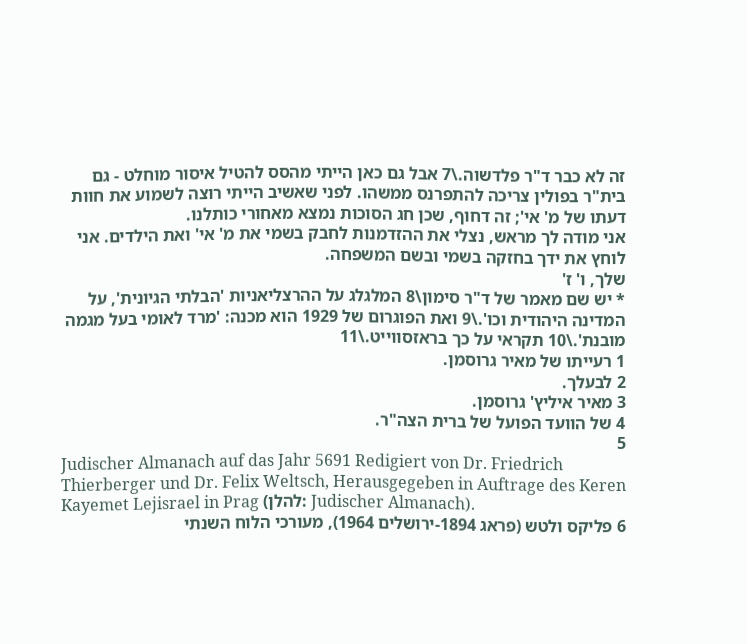זה לא כבר ד"ר פלדשוה.\7 אבל גם כאן הייתי מהסס להטיל איסור מוחלט - גם בית"ר בפולין צריכה להתפרנס ממשהו. לפני שאשיב הייתי רוצה לשמוע את חוות דעתו של מ' אי'; זה דחוף, שכן חג הסוכות נמצא מאחורי כותלנו.
אני מודה לך מראש, נצלי את ההזדמנות לחבק בשמי את מ' אי' ואת הילדים. אני לוחץ את ידך בחזקה בשמי ובשם המשפחה.
שלך, ו' ז'
* יש שם מאמר של ד"ר סימון\8 המלגלג על ההרצליאניות 'הבלתי הגיונית', על המדינה היהודית וכו'.\9 ואת הפוגרום של 1929 הוא מכנה: 'מרד לאומי בעל מגמה מובנת'.\10 תקראי על כך בראזסווייט.\11
1 רעייתו של מאיר גרוסמן.
2 לבעלך.
3 מאיר איליץ' גרוסמן.
4 של הוועד הפועל של ברית הצה"ר.
5
Judischer Almanach auf das Jahr 5691 Redigiert von Dr. Friedrich Thierberger und Dr. Felix Weltsch, Herausgegeben in Auftrage des Keren Kayemet Lejisrael in Prag (להלן: Judischer Almanach).
6 פליקס ולטש (פראג 1894-ירושלים 1964), מעורכי הלוח השנתי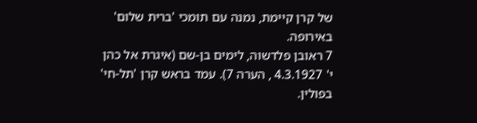של קרן קיימת, נמנה עם תומכי 'ברית שלום' באירופה.
7 ראובן פלדשוה, לימים בן-שם (איגרת אל כהן י' 4.3.1927 , הערה 7). עמד בראש קרן 'תל-חי' בפולין.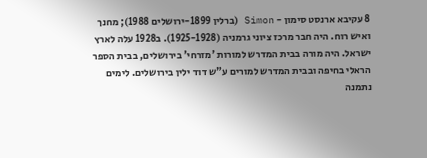8 עקיבא ארנסט סימון - Simon (ברלין 1899-ירושלים 1988); מחנך ואיש רוח. היה חבר מרכז ציוני גרמניה (1925-1928). ב1928 עלה לארץ ישראל. היה מורה בבית המדרש למורות 'מזרחי' בירושלים, בבית הספר הראלי בחיפה ובבית המדרש למורים ע"ש דוד ילין בירושלים. לימים נתמנה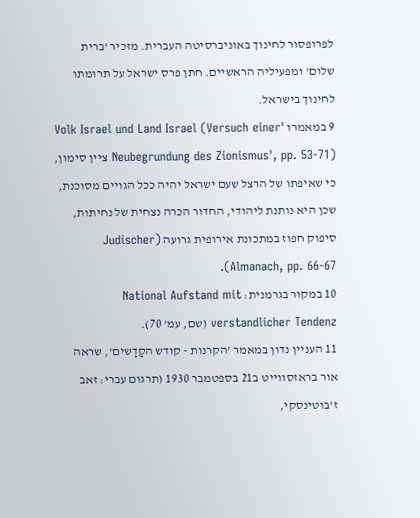לפרופסור לחינוך באוניברסיטה העברית. מזכיר 'ברית שלום' ומפעיליה הראשיים. חתן פרס ישראל על תרומתו לחינוך בישראל.
9 במאמרו 'Volk Israel und Land Israel (Versuch einer Neubegrundung des Zionismus', pp. 53-71) ציין סימון, כי שאיפתו של הרצל שעם ישראל יהיה ככל הגויים מסוכנת, שכן היא נותנת ליהודי, החדור הכרה נצחית של נחיתות, סיפוק חפוז במתכונת אירופית גרועה (Judischer Almanach, pp. 66-67).
10 במקור בגרמנית: National Aufstand mit verstandlicher Tendenz (שם, עמ' 70).
11 העניין נדון במאמר 'הקרנות - קודש הקָדָשים', שראה אור בראזסווייט ב21 בספטמבר 1930 (תרגום עברי: זאב ז'בוטינסקי,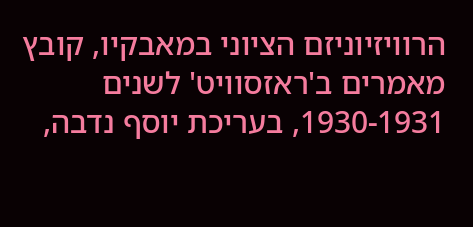הרוויזיוניזם הציוני במאבקיו, קובץ מאמרים ב'ראזסוויט' לשנים 1930-1931, בעריכת יוסף נדבה,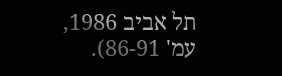תל אביב 1986, עמ' 86-91).